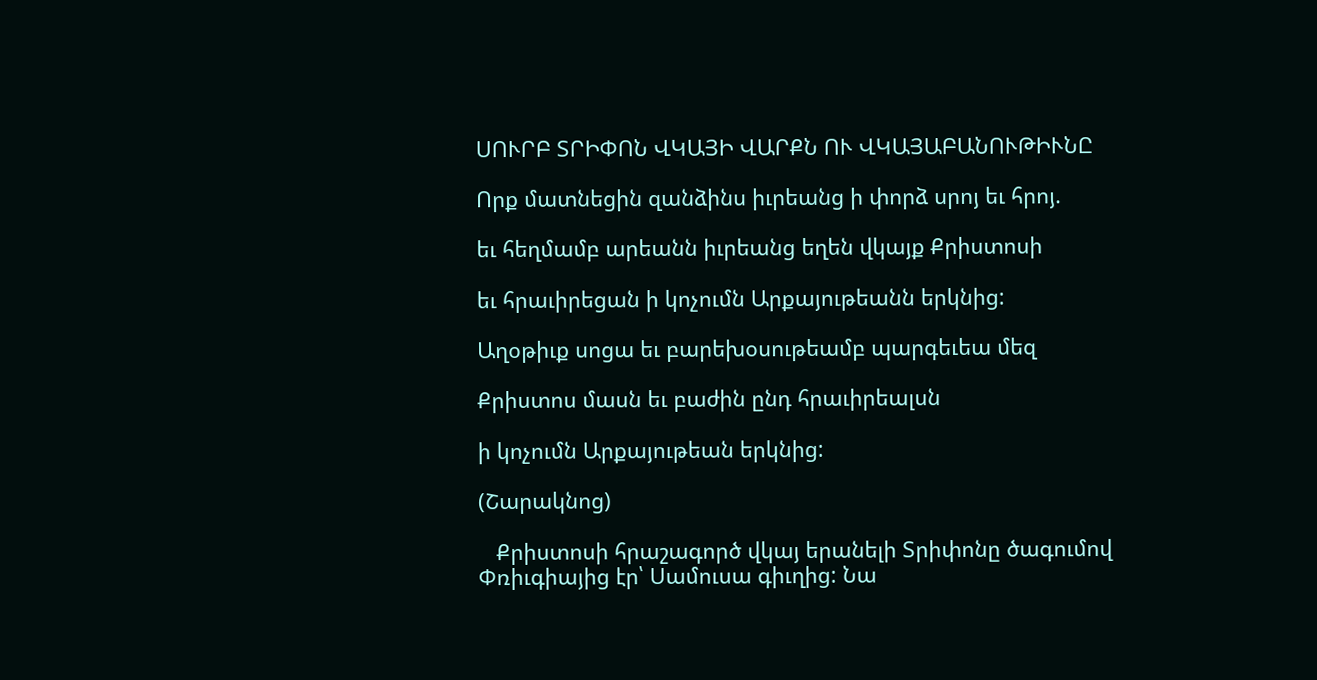ՍՈՒՐԲ ՏՐԻՓՈՆ ՎԿԱՅԻ ՎԱՐՔՆ ՈՒ ՎԿԱՅԱԲԱՆՈՒԹԻՒՆԸ

Որք մատնեցին զանձինս իւրեանց ի փորձ սրոյ եւ հրոյ.

եւ հեղմամբ արեանն իւրեանց եղեն վկայք Քրիստոսի

եւ հրաւիրեցան ի կոչումն Արքայութեանն երկնից:

Աղօթիւք սոցա եւ բարեխօսութեամբ պարգեւեա մեզ

Քրիստոս մասն եւ բաժին ընդ հրաւիրեալսն

ի կոչումն Արքայութեան երկնից:

(Շարակնոց)

   Քրիստոսի հրաշագործ վկայ երանելի Տրիփոնը ծագումով Փռիւգիայից էր՝ Սամուսա գիւղից: Նա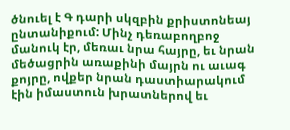ծնուել է Գ դարի սկզբին քրիստոնեայ ընտանիքում: Մինչ դեռաբողբոջ մանուկ էր, մեռաւ նրա հայրը, եւ նրան մեծացրին առաքինի մայրն ու աւագ քոյրը, ովքեր նրան դաստիարակում էին իմաստուն խրատներով եւ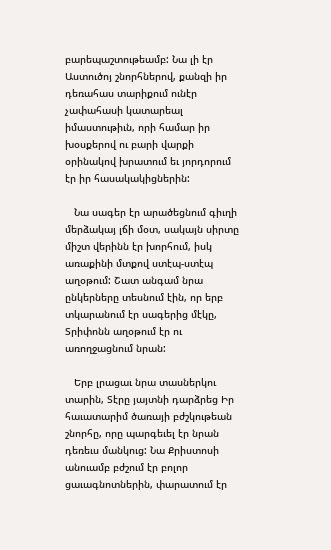բարեպաշտութեամբ: Նա լի էր Աստուծոյ շնորհներով, քանզի իր դեռահաս տարիքում ունէր չափահասի կատարեալ իմաստութիւն, որի համար իր խօսքերով ու բարի վարքի օրինակով խրատում եւ յորդորում էր իր հասակակիցներին:

   Նա սագեր էր արածեցնում գիւղի մերձակայ լճի մօտ, սակայն սիրտը միշտ վերինն էր խորհում, իսկ առաքինի մտքով ստէպ-ստէպ աղօթում: Շատ անգամ նրա ընկերները տեսնում էին, որ երբ տկարանում էր սագերից մէկը, Տրիփոնն աղօթում էր ու առողջացնում նրան:

   Երբ լրացաւ նրա տասներկու տարին, Տէրը յայտնի դարձրեց Իր հաւատարիմ ծառայի բժշկութեան շնորհը, որը պարգեւել էր նրան դեռեւս մանկուց: Նա Քրիստոսի անուամբ բժշում էր բոլոր ցաւագնոտներին, փարատում էր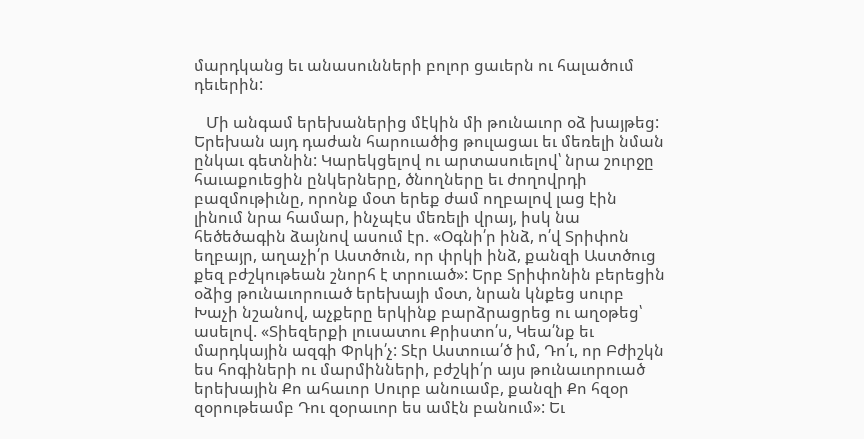մարդկանց եւ անասունների բոլոր ցաւերն ու հալածում դեւերին:

   Մի անգամ երեխաներից մէկին մի թունաւոր օձ խայթեց: Երեխան այդ դաժան հարուածից թուլացաւ եւ մեռելի նման ընկաւ գետնին: Կարեկցելով ու արտասուելով՝ նրա շուրջը հաւաքուեցին ընկերները, ծնողները եւ ժողովրդի բազմութիւնը, որոնք մօտ երեք ժամ ողբալով լաց էին լինում նրա համար, ինչպէս մեռելի վրայ, իսկ նա հեծեծագին ձայնով ասում էր. «Օգնի՛ր ինձ, ո՛վ Տրիփոն եղբայր, աղաչի՛ր Աստծուն, որ փրկի ինձ, քանզի Աստծուց քեզ բժշկութեան շնորհ է տրուած»: Երբ Տրիփոնին բերեցին օձից թունաւորուած երեխայի մօտ, նրան կնքեց սուրբ Խաչի նշանով, աչքերը երկինք բարձրացրեց ու աղօթեց՝ ասելով. «Տիեզերքի լուսատու Քրիստո՛ս, Կեա՛նք եւ մարդկային ազգի Փրկի՛չ: Տէր Աստուա՛ծ իմ, Դո՛ւ, որ Բժիշկն ես հոգիների ու մարմինների, բժշկի՛ր այս թունաւորուած երեխային Քո ահաւոր Սուրբ անուամբ, քանզի Քո հզօր զօրութեամբ Դու զօրաւոր ես ամէն բանում»: Եւ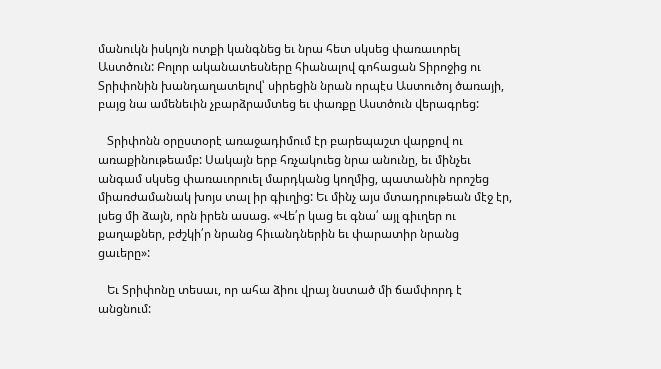մանուկն իսկոյն ոտքի կանգնեց եւ նրա հետ սկսեց փառաւորել Աստծուն: Բոլոր ականատեսները հիանալով գոհացան Տիրոջից ու Տրիփոնին խանդաղատելով՝ սիրեցին նրան որպէս Աստուծոյ ծառայի, բայց նա ամենեւին չբարձրամտեց եւ փառքը Աստծուն վերագրեց:

   Տրիփոնն օրըստօրէ առաջադիմում էր բարեպաշտ վարքով ու առաքինութեամբ: Սակայն երբ հռչակուեց նրա անունը, եւ մինչեւ անգամ սկսեց փառաւորուել մարդկանց կողմից, պատանին որոշեց միառժամանակ խոյս տալ իր գիւղից: Եւ մինչ այս մտադրութեան մէջ էր, լսեց մի ձայն, որն իրեն ասաց. «Վե՛ր կաց եւ գնա՛ այլ գիւղեր ու քաղաքներ, բժշկի՛ր նրանց հիւանդներին եւ փարատիր նրանց ցաւերը»:

   Եւ Տրիփոնը տեսաւ, որ ահա ձիու վրայ նստած մի ճամփորդ է անցնում: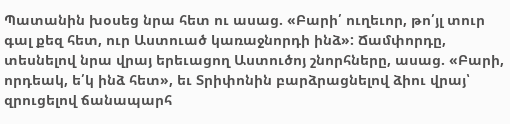Պատանին խօսեց նրա հետ ու ասաց. «Բարի՛ ուղեւոր, թո՛յլ տուր գալ քեզ հետ, ուր Աստուած կառաջնորդի ինձ»: Ճամփորդը, տեսնելով նրա վրայ երեւացող Աստուծոյ շնորհները, ասաց. «Բարի, որդեակ, ե՛կ ինձ հետ», եւ Տրիփոնին բարձրացնելով ձիու վրայ՝ զրուցելով ճանապարհ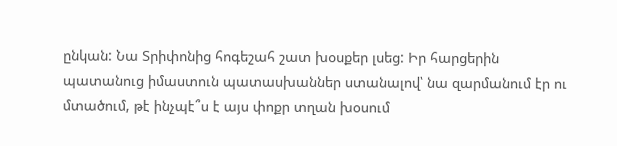ընկան: Նա Տրիփոնից հոգեշահ շատ խօսքեր լսեց: Իր հարցերին պատանուց իմաստուն պատասխաններ ստանալով՝ նա զարմանում էր ու մտածում, թէ ինչպէ՞ս է այս փոքր տղան խօսում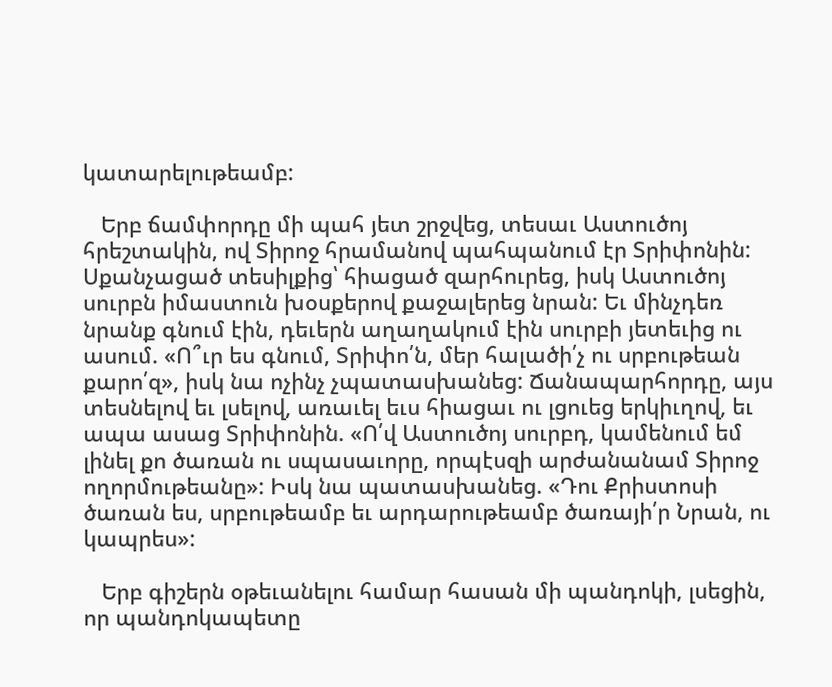կատարելութեամբ:

   Երբ ճամփորդը մի պահ յետ շրջվեց, տեսաւ Աստուծոյ հրեշտակին, ով Տիրոջ հրամանով պահպանում էր Տրիփոնին: Սքանչացած տեսիլքից՝ հիացած զարհուրեց, իսկ Աստուծոյ սուրբն իմաստուն խօսքերով քաջալերեց նրան: Եւ մինչդեռ նրանք գնում էին, դեւերն աղաղակում էին սուրբի յետեւից ու ասում. «Ո՞ւր ես գնում, Տրիփո՛ն, մեր հալածի՛չ ու սրբութեան քարո՛զ», իսկ նա ոչինչ չպատասխանեց: Ճանապարհորդը, այս տեսնելով եւ լսելով, առաւել եւս հիացաւ ու լցուեց երկիւղով, եւ ապա ասաց Տրիփոնին. «Ո՛վ Աստուծոյ սուրբդ, կամենում եմ լինել քո ծառան ու սպասաւորը, որպէսզի արժանանամ Տիրոջ ողորմութեանը»: Իսկ նա պատասխանեց. «Դու Քրիստոսի ծառան ես, սրբութեամբ եւ արդարութեամբ ծառայի՛ր Նրան, ու կապրես»:

   Երբ գիշերն օթեւանելու համար հասան մի պանդոկի, լսեցին, որ պանդոկապետը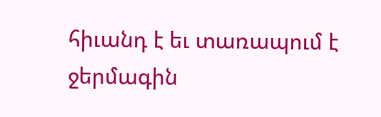հիւանդ է եւ տառապում է ջերմագին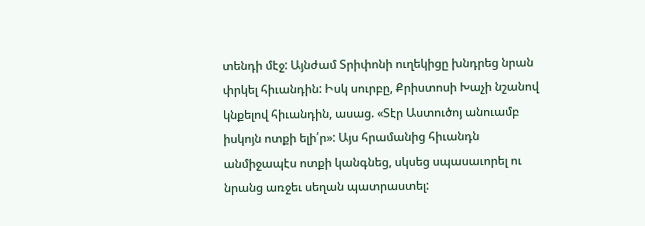տենդի մէջ: Այնժամ Տրիփոնի ուղեկիցը խնդրեց նրան փրկել հիւանդին: Իսկ սուրբը, Քրիստոսի Խաչի նշանով կնքելով հիւանդին, ասաց. «Տէր Աստուծոյ անուամբ իսկոյն ոտքի ելի՛ր»: Այս հրամանից հիւանդն անմիջապէս ոտքի կանգնեց, սկսեց սպասաւորել ու նրանց առջեւ սեղան պատրաստել: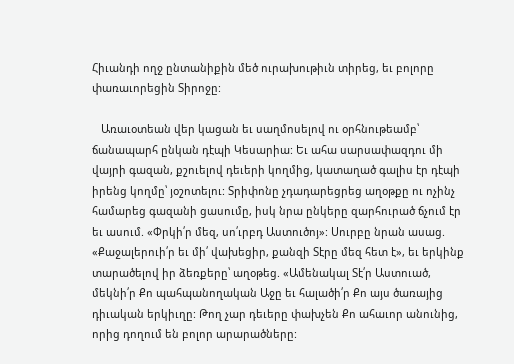Հիւանդի ողջ ընտանիքին մեծ ուրախութիւն տիրեց, եւ բոլորը փառաւորեցին Տիրոջը:

   Առաւօտեան վեր կացան եւ սաղմոսելով ու օրհնութեամբ՝ ճանապարհ ընկան դէպի Կեսարիա: Եւ ահա սարսափազդու մի վայրի գազան, քշուելով դեւերի կողմից, կատաղած գալիս էր դէպի իրենց կողմը՝ յօշոտելու: Տրիփոնը չդադարեցրեց աղօթքը ու ոչինչ համարեց գազանի ցասումը, իսկ նրա ընկերը զարհուրած ճչում էր եւ ասում. «Փրկի՛ր մեզ, սո՛ւրբդ Աստուծոյ»: Սուրբը նրան ասաց. «Քաջալերուի՛ր եւ մի՛ վախեցիր, քանզի Տէրը մեզ հետ է», եւ երկինք տարածելով իր ձեռքերը՝ աղօթեց. «Ամենակալ Տէ՛ր Աստուած, մեկնի՛ր Քո պահպանողական Աջը եւ հալածի՛ր Քո այս ծառայից դիւական երկիւղը: Թող չար դեւերը փախչեն Քո ահաւոր անունից, որից դողում են բոլոր արարածները: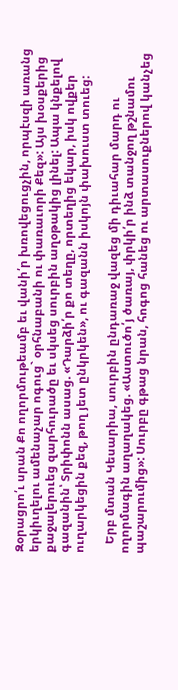Զօրացրո՛ւ սրան Քո ողորմութեամբ եւ վանի՛ր խռովեցուցչին, որպէսզի առանց երկիւղելու ամենաչար ոգուց` օրհնաբանի ու փառաւորի Քեզ»: Այս խօսքերից քաջալերուեց զարհուրածը եւ սկսեց սուրբին աղօթակից լինել: Ապա կնքելով գազանին՝ Տրիփոնն ասաց. «Դարձի՛ր քո տեղը, որտեղից եկար, իսկ ովքեր ուղարկեցին քեզ, թող յետ ընկրկեն», ու գազանն իսկոյն փախուստ տուեց:

   Երբ մտան Կեսարիա, սուրբին ընդառաջ վազեց մի դիւահար մարդ ու ողորմագին աղաղակեց. «Աստուծո՛յ ծառայ, փրկի՛ր ինձ տանջող թշնամու պաշարումից»: Սուրբը գթաց նրան, հոգոց հանեց ու արտասուքներով կանչեց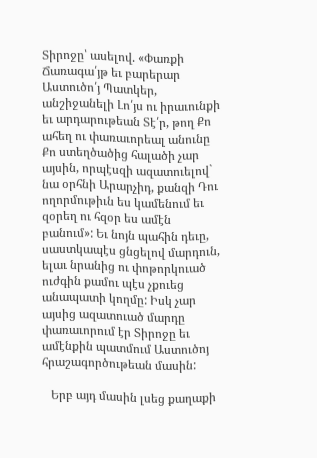Տիրոջը՝ ասելով. «Փառքի Ճառագա՛յթ եւ բարերար Աստուծո՛յ Պատկեր, անշիջանելի Լո՛յս ու իրաւունքի եւ արդարութեան Տէ՛ր, թող Քո ահեղ ու փառաւորեալ անունը Քո ստեղծածից հալածի չար այսին, որպէսզի ազատուելով` նա օրհնի Արարչիդ, քանզի Դու ողորմութիւն ես կամենում եւ զօրեղ ու հզօր ես ամէն բանում»: Եւ նոյն պահին դեւը, սաստկապէս ցնցելով մարդուն, ելաւ նրանից ու փոթորկուած ուժգին քամու պէս չքուեց անապատի կողմը: Իսկ չար այսից ազատուած մարդը փառաւորում էր Տիրոջը եւ ամէնքին պատմում Աստուծոյ հրաշագործութեան մասին:

   Երբ այդ մասին լսեց քաղաքի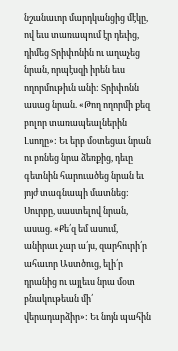նշանաւոր մարդկանցից մէկը, ով եւս տառապում էր դեւից, դիմեց Տրիփոնին ու աղաչեց նրան, որպէսզի իրեն եւս ողորմութիւն անի: Տրիփոնն ասաց նրան. «Թող ողորմի քեզ բոլոր տառապեալներին Լսողը»: Եւ երբ մօտեցաւ նրան ու բռնեց նրա ձեռքից, դեւը գետնին հարուածեց նրան եւ յոյժ տագնապի մատնեց: Սուրբը, սաստելով նրան, ասաց. «Քե՛զ եմ ասում, անիրաւ չար ա՛յս, զարհուրի՛ր ահաւոր Աստծուց, ելի՛ր դրանից ու այլեւս նրա մօտ բնակութեան մի՛ վերադարձիր»: Եւ նոյն պահին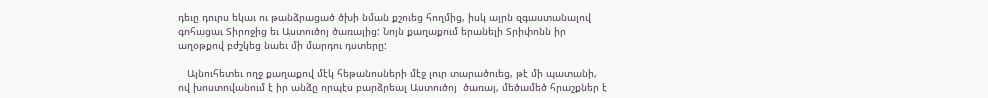դեւը դուրս եկաւ ու թանձրացած ծխի նման քշուեց հողմից, իսկ այրն զգաստանալով գոհացաւ Տիրոջից եւ Աստուծոյ ծառայից: Նոյն քաղաքում երանելի Տրիփոնն իր աղօթքով բժշկեց նաեւ մի մարդու դստերը:

   Այնուհետեւ ողջ քաղաքով մէկ հեթանոսների մէջ լուր տարածուեց, թէ մի պատանի, ով խոստովանում է իր անձը որպէս բարձրեալ Աստուծոյ  ծառայ, մեծամեծ հրաշքներ է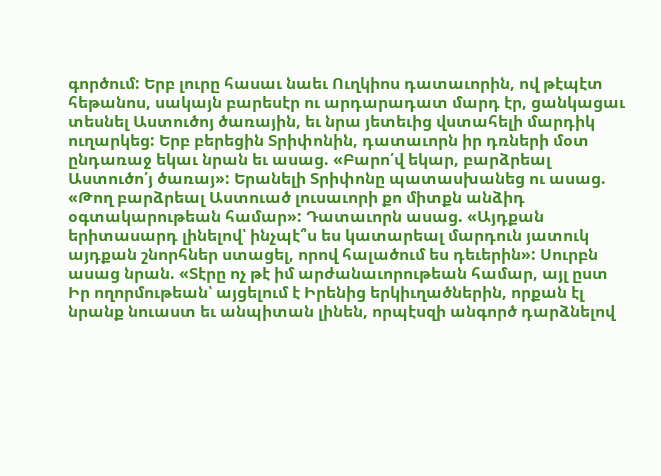գործում: Երբ լուրը հասաւ նաեւ Ուղկիոս դատաւորին, ով թէպէտ հեթանոս, սակայն բարեսէր ու արդարադատ մարդ էր, ցանկացաւ տեսնել Աստուծոյ ծառային, եւ նրա յետեւից վստահելի մարդիկ ուղարկեց: Երբ բերեցին Տրիփոնին, դատաւորն իր դռների մօտ ընդառաջ եկաւ նրան եւ ասաց. «Բարո՛վ եկար, բարձրեալ Աստուծո՛յ ծառայ»: Երանելի Տրիփոնը պատասխանեց ու ասաց. «Թող բարձրեալ Աստուած լուսաւորի քո միտքն անձիդ օգտակարութեան համար»: Դատաւորն ասաց. «Այդքան երիտասարդ լինելով՝ ինչպէ՞ս ես կատարեալ մարդուն յատուկ այդքան շնորհներ ստացել, որով հալածում ես դեւերին»: Սուրբն ասաց նրան. «Տէրը ոչ թէ իմ արժանաւորութեան համար, այլ ըստ Իր ողորմութեան՝ այցելում է Իրենից երկիւղածներին, որքան էլ նրանք նուաստ եւ անպիտան լինեն, որպէսզի անգործ դարձնելով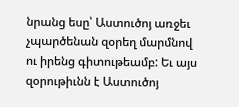նրանց եսը՝ Աստուծոյ առջեւ չպարծենան զօրեղ մարմնով ու իրենց գիտութեամբ: Եւ այս զօրութիւնն է Աստուծոյ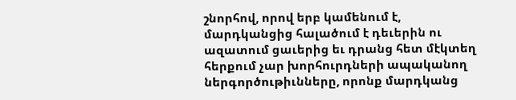շնորհով, որով երբ կամենում է, մարդկանցից հալածում է դեւերին ու ազատում ցաւերից եւ դրանց հետ մէկտեղ հերքում չար խորհուրդների ապականող ներգործութիւնները, որոնք մարդկանց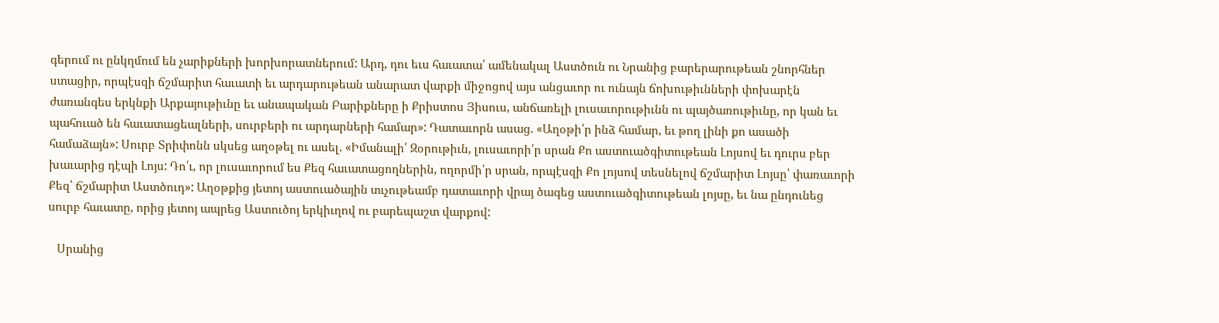գերում ու ընկղմում են չարիքների խորխորատներում: Արդ, դու եւս հաւատա՛ ամենակալ Աստծուն ու Նրանից բարերարութեան շնորհներ ստացիր, որպէսզի ճշմարիտ հաւատի եւ արդարութեան անարատ վարքի միջոցով այս անցաւոր ու ունայն ճոխութիւնների փոխարէն ժառանգես երկնքի Արքայութիւնը եւ անապական Բարիքները ի Քրիստոս Յիսուս, անճառելի լուսաւորութիւնն ու պայծառութիւնը, որ կան եւ պահուած են հաւատացեալների, սուրբերի ու արդարների համար»: Դատաւորն ասաց. «Աղօթի՛ր ինձ համար, եւ թող լինի քո ասածի համաձայն»: Սուրբ Տրիփոնն սկսեց աղօթել ու ասել. «Իմանալի՛ Զօրութիւն, լուսաւորի՛ր սրան Քո աստուածգիտութեան Լոյսով եւ դուրս բեր խաւարից դէպի Լոյս: Դո՛ւ, որ լուսաւորում ես Քեզ հաւատացողներին, ողորմի՛ր սրան, որպէսզի Քո լոյսով տեսնելով ճշմարիտ Լոյսը՝ փառաւորի Քեզ՝ ճշմարիտ Աստծուդ»: Աղօթքից յետոյ աստուածային տւչութեամբ դատաւորի վրայ ծագեց աստուածգիտութեան լոյսը, եւ նա ընդունեց սուրբ հաւատը, որից յետոյ ապրեց Աստուծոյ երկիւղով ու բարեպաշտ վարքով:

   Սրանից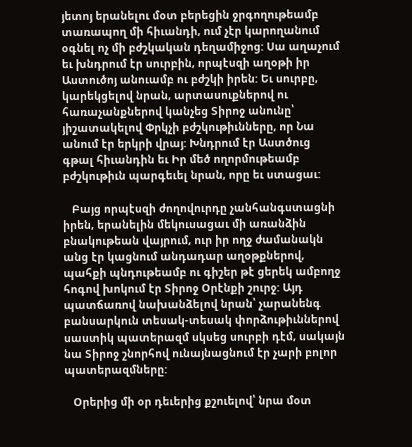յետոյ երանելու մօտ բերեցին ջրգողութեամբ տառապող մի հիւանդի, ում չէր կարողանում օգնել ոչ մի բժշկական դեղամիջոց: Սա աղաչում եւ խնդրում էր սուրբին, որպէսզի աղօթի իր Աստուծոյ անուամբ ու բժշկի իրեն: Եւ սուրբը, կարեկցելով նրան, արտասուքներով ու հառաչանքներով կանչեց Տիրոջ անունը՝ յիշատակելով Փրկչի բժշկութիւնները, որ Նա անում էր երկրի վրայ: Խնդրում էր Աստծուց գթալ հիւանդին եւ Իր մեծ ողորմութեամբ բժշկութիւն պարգեւել նրան, որը եւ ստացաւ:

   Բայց որպէսզի ժողովուրդը չանհանգստացնի իրեն, երանելին մեկուսացաւ մի առանձին բնակութեան վայրում, ուր իր ողջ ժամանակն անց էր կացնում անդադար աղօթքներով, պահքի պնդութեամբ ու գիշեր թէ ցերեկ ամբողջ հոգով խոկում էր Տիրոջ Օրէնքի շուրջ: Այդ պատճառով նախանձելով նրան՝ չարանենգ բանսարկուն տեսակ-տեսակ փորձութիւններով սաստիկ պատերազմ սկսեց սուրբի դէմ, սակայն նա Տիրոջ շնորհով ունայնացնում էր չարի բոլոր պատերազմները:

   Օրերից մի օր դեւերից քշուելով՝ նրա մօտ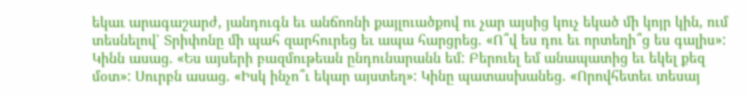եկաւ արագաշարժ, յանդուգն եւ անճոռնի քայլուածքով ու չար այսից կուչ եկած մի կոյր կին, ում տեսնելով՝ Տրիփոնը մի պահ զարհուրեց եւ ապա հարցրեց. «Ո՞վ ես դու եւ որտեղի՞ց ես գալիս»: Կինն ասաց. «Ես այսերի բազմութեան ընդունարանն եմ: Բերուել եմ անապատից եւ եկել քեզ մօտ»: Սուրբն ասաց. «Իսկ ինչո՞ւ եկար այստեղ»: Կինը պատասխանեց. «Որովհետեւ տեսայ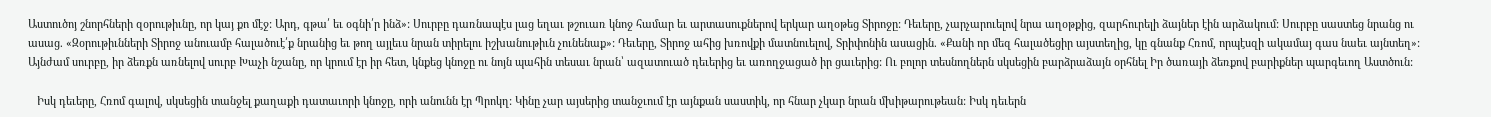Աստուծոյ շնորհների զօրութիւնը, որ կայ քո մէջ: Արդ, գթա՛ եւ օգնի՛ր ինձ»: Սուրբը դառնապէս լաց եղաւ թշուառ կնոջ համար եւ արտասուքներով երկար աղօթեց Տիրոջը: Դեւերը, չարչարուելով նրա աղօթքից, զարհուրելի ձայներ էին արձակում: Սուրբը սաստեց նրանց ու ասաց. «Զօրութիւնների Տիրոջ անուամբ հալածուէ՛ք նրանից եւ թող այլեւս նրան տիրելու իշխանութիւն չունենաք»: Դեւերը, Տիրոջ ահից խռովքի մատնուելով, Տրիփոնին ասացին. «Քանի որ մեզ հալածեցիր այստեղից, կը գնանք Հռոմ, որպէսզի ակամայ գաս նաեւ այնտեղ»: Այնժամ սուրբը, իր ձեռքն առնելով սուրբ Խաչի նշանը, որ կրում էր իր հետ, կնքեց կնոջը ու նոյն պահին տեսաւ նրան՝ ազատուած դեւերից եւ առողջացած իր ցաւերից: Ու բոլոր տեսնողներն սկսեցին բարձրաձայն օրհնել Իր ծառայի ձեռքով բարիքներ պարգեւող Աստծուն:

   Իսկ դեւերը, Հռոմ գալով, սկսեցին տանջել քաղաքի դատաւորի կնոջը, որի անունն էր Պրոկղ: Կինը չար այսերից տանջւում էր այնքան սաստիկ, որ հնար չկար նրան մխիթարութեան: Իսկ դեւերն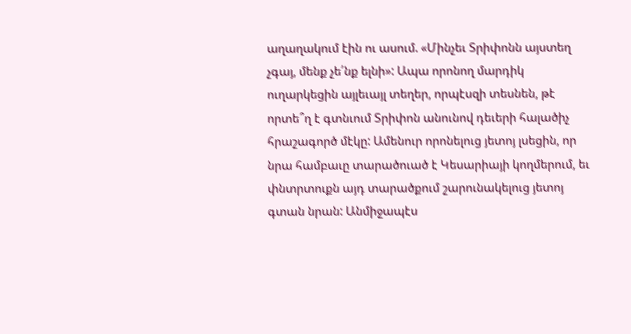աղաղակում էին ու ասում. «Մինչեւ Տրիփոնն այստեղ չգայ, մենք չե՛նք ելնի»: Ապա որոնող մարդիկ ուղարկեցին այլեւայլ տեղեր, որպէսզի տեսնեն, թէ որտե՞ղ է գտնւում Տրիփոն անունով դեւերի հալածիչ հրաշագործ մէկը: Ամենուր որոնելուց յետոյ լսեցին, որ նրա համբաւը տարածուած է Կեսարիայի կողմերում, եւ փնտրտուքն այդ տարածքում շարունակելուց յետոյ գտան նրան: Անմիջապէս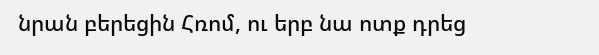նրան բերեցին Հռոմ, ու երբ նա ոտք դրեց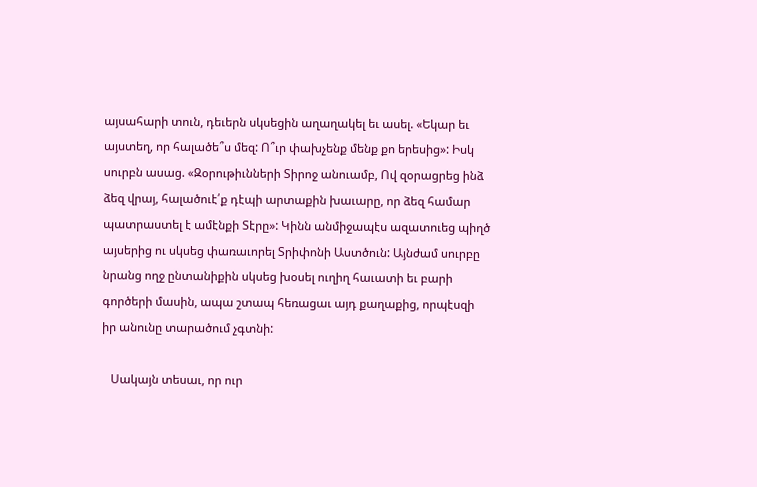այսահարի տուն, դեւերն սկսեցին աղաղակել եւ ասել. «Եկար եւ այստեղ, որ հալածե՞ս մեզ: Ո՞ւր փախչենք մենք քո երեսից»: Իսկ սուրբն ասաց. «Զօրութիւնների Տիրոջ անուամբ, Ով զօրացրեց ինձ ձեզ վրայ, հալածուէ՛ք դէպի արտաքին խաւարը, որ ձեզ համար պատրաստել է ամէնքի Տէրը»: Կինն անմիջապէս ազատուեց պիղծ այսերից ու սկսեց փառաւորել Տրիփոնի Աստծուն: Այնժամ սուրբը նրանց ողջ ընտանիքին սկսեց խօսել ուղիղ հաւատի եւ բարի գործերի մասին, ապա շտապ հեռացաւ այդ քաղաքից, որպէսզի իր անունը տարածում չգտնի:

   Սակայն տեսաւ, որ ուր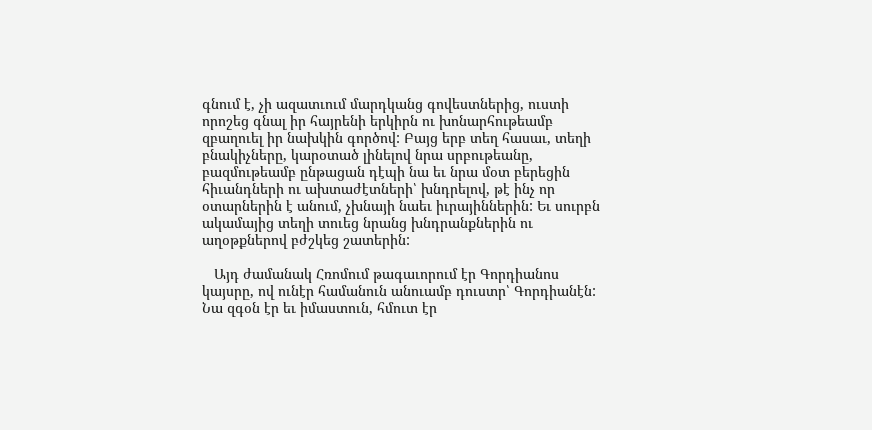գնում է, չի ազատւում մարդկանց գովեստներից, ուստի որոշեց գնալ իր հայրենի երկիրն ու խոնարհութեամբ զբաղուել իր նախկին գործով: Բայց երբ տեղ հասաւ, տեղի բնակիչները, կարօտած լինելով նրա սրբութեանը, բազմութեամբ ընթացան դէպի նա եւ նրա մօտ բերեցին հիւանդների ու ախտաժէտների՝ խնդրելով, թէ ինչ որ օտարներին է անում, չխնայի նաեւ իւրայիններին: Եւ սուրբն ակամայից տեղի տուեց նրանց խնդրանքներին ու աղօթքներով բժշկեց շատերին:

   Այդ ժամանակ Հռոմում թագաւորում էր Գորդիանոս կայսրը, ով ունէր համանուն անուամբ դուստր՝ Գորդիանէն: Նա զգօն էր եւ իմաստուն, հմուտ էր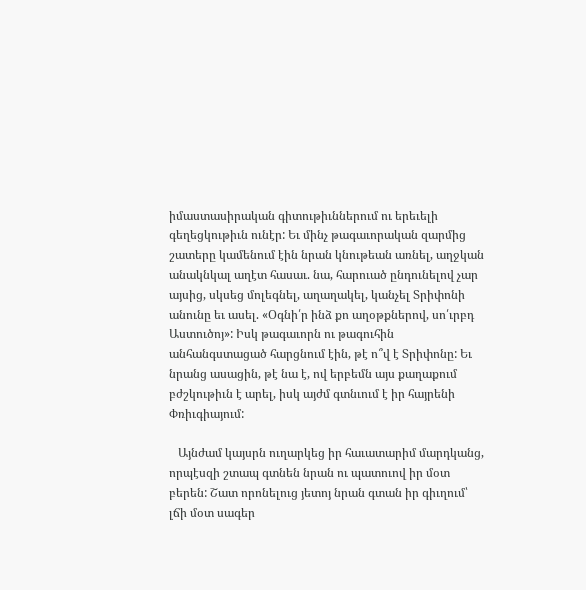իմաստասիրական գիտութիւններում ու երեւելի գեղեցկութիւն ունէր: Եւ մինչ թագաւորական զարմից շատերը կամենում էին նրան կնութեան առնել, աղջկան անակնկալ աղէտ հասաւ. նա, հարուած ընդունելով չար այսից, սկսեց մոլեգնել, աղաղակել, կանչել Տրիփոնի անունը եւ ասել. «Օգնի՛ր ինձ քո աղօթքներով, սո՛ւրբդ Աստուծոյ»: Իսկ թագաւորն ու թագուհին անհանգստացած հարցնում էին, թէ ո՞վ է Տրիփոնը: Եւ նրանց ասացին, թէ նա է, ով երբեմն այս քաղաքում բժշկութիւն է արել, իսկ այժմ գտնւում է իր հայրենի Փռիւգիայում:

   Այնժամ կայսրն ուղարկեց իր հաւատարիմ մարդկանց, որպէսզի շտապ գտնեն նրան ու պատուով իր մօտ բերեն: Շատ որոնելուց յետոյ նրան գտան իր գիւղում՝ լճի մօտ սագեր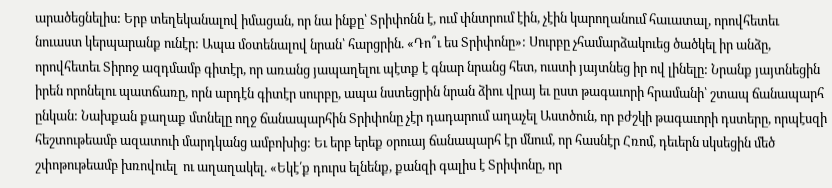արածեցնելիս: Երբ տեղեկանալով իմացան, որ նա ինքը՝ Տրիփոնն է, ում փնտրում էին, չէին կարողանում հաւատալ, որովհետեւ նուաստ կերպարանք ունէր: Ապա մօտենալով նրան՝ հարցրին. «Դո՞ւ ես Տրիփոնը»: Սուրբը չհամարձակուեց ծածկել իր անձը, որովհետեւ Տիրոջ ազդմամբ գիտէր, որ առանց յապաղելու պէտք է գնար նրանց հետ, ուստի յայտնեց իր ով լինելը: Նրանք յայտնեցին իրեն որոնելու պատճառը, որն արդէն գիտէր սուրբը, ապա նստեցրին նրան ձիու վրայ եւ ըստ թագաւորի հրամանի՝ շտապ ճանապարհ ընկան: Նախքան քաղաք մտնելը ողջ ճանապարհին Տրիփոնը չէր դադարում աղաչել Աստծուն, որ բժշկի թագաւորի դստերը, որպէսզի հեշտութեամբ ազատուի մարդկանց ամբոխից: Եւ երբ երեք օրուայ ճանապարհ էր մնում, որ հասնէր Հռոմ, դեւերն սկսեցին մեծ շփոթութեամբ խռովուել  ու աղաղակել. «Եկէ՛ք դուրս ելնենք, քանզի գալիս է Տրիփոնը, որ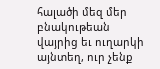հալածի մեզ մեր բնակութեան վայրից եւ ուղարկի այնտեղ, ուր չենք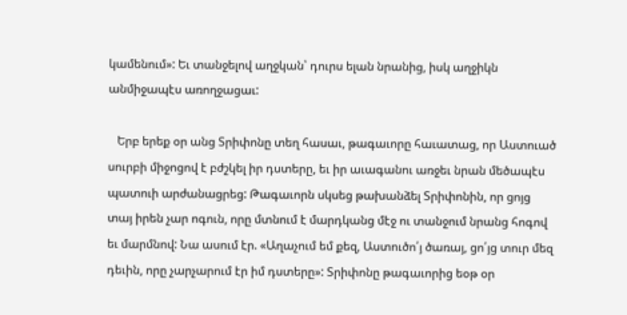կամենում»: Եւ տանջելով աղջկան՝ դուրս ելան նրանից, իսկ աղջիկն անմիջապէս առողջացաւ:

   Երբ երեք օր անց Տրիփոնը տեղ հասաւ, թագաւորը հաւատաց, որ Աստուած սուրբի միջոցով է բժշկել իր դստերը, եւ իր աւագանու առջեւ նրան մեծապէս պատուի արժանացրեց: Թագաւորն սկսեց թախանձել Տրիփոնին, որ ցոյց տայ իրեն չար ոգուն, որը մտնում է մարդկանց մէջ ու տանջում նրանց հոգով եւ մարմնով: Նա ասում էր. «Աղաչում եմ քեզ, Աստուծո՛յ ծառայ, ցո՛յց տուր մեզ դեւին, որը չարչարում էր իմ դստերը»: Տրիփոնը թագաւորից եօթ օր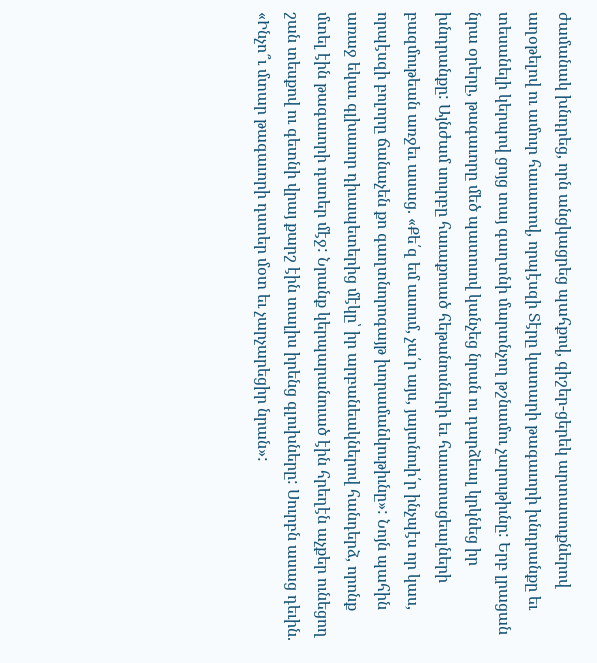ժամանակ խնդրեց, որն անցկացրեց պահքով, գիշեր-ցերեկ արտասուքներով աղօթելով ու ամուր հաւատով, որպէսզի Տէրը կատարի թագաւորի խնդրանքը եւ տեսանելի կերպով ցոյց տայ գաղտնի մարտնչող թշնամու չարութիւնը: Երբ լրացան նրա օրերը, թագաւորը մեծ պատուով կանչեց նրան ու դարձեալ կրկնեց իր խնդրանքը: Այնժամ սուրբը հաւաքուած հեթանոսների եւ հաւատացեալների բազմութեան առջեւ ասաց. «Քե՛զ եմ ասում, չա՛ր այս, յայտնուի՛ր ինչպէս որ կաս, որպէսզի բոլորը ճանաչեն քո գաղտնորոգայթ խորամանկութիւնը»: Նոյն պահին առաջ եկաւ գլխաւոր դիւապետերից մէկը՝ իր արբանեակներով հանդերձ, որոնք մտել էին թագաւորի դստեր մէջ: Նրանք կերպարանուած էին հրեղէն աչքեր ունեցող շան տեսքով ու գետնի վրայ քարշ էին տալիս իրենց գլուխները: Սուրբն ասաց դեւին. «Ինչո՞ւ մտար թագաւորի դստեր մօտ եւ չարչարեցիր նրան»: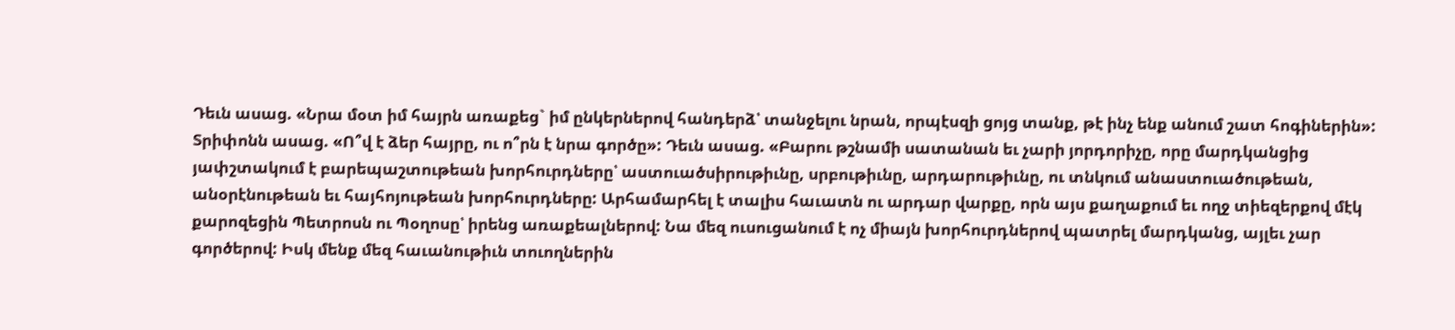Դեւն ասաց. «Նրա մօտ իմ հայրն առաքեց` իմ ընկերներով հանդերձ՝ տանջելու նրան, որպէսզի ցոյց տանք, թէ ինչ ենք անում շատ հոգիներին»: Տրիփոնն ասաց. «Ո՞վ է ձեր հայրը, ու ո՞րն է նրա գործը»: Դեւն ասաց. «Բարու թշնամի սատանան եւ չարի յորդորիչը, որը մարդկանցից յափշտակում է բարեպաշտութեան խորհուրդները՝ աստուածսիրութիւնը, սրբութիւնը, արդարութիւնը, ու տնկում անաստուածութեան, անօրէնութեան եւ հայհոյութեան խորհուրդները: Արհամարհել է տալիս հաւատն ու արդար վարքը, որն այս քաղաքում եւ ողջ տիեզերքով մէկ քարոզեցին Պետրոսն ու Պօղոսը՝ իրենց առաքեալներով: Նա մեզ ուսուցանում է ոչ միայն խորհուրդներով պատրել մարդկանց, այլեւ չար գործերով: Իսկ մենք մեզ հաւանութիւն տուողներին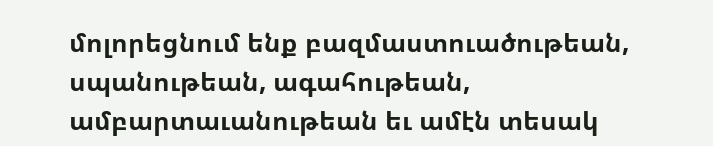մոլորեցնում ենք բազմաստուածութեան, սպանութեան, ագահութեան, ամբարտաւանութեան եւ ամէն տեսակ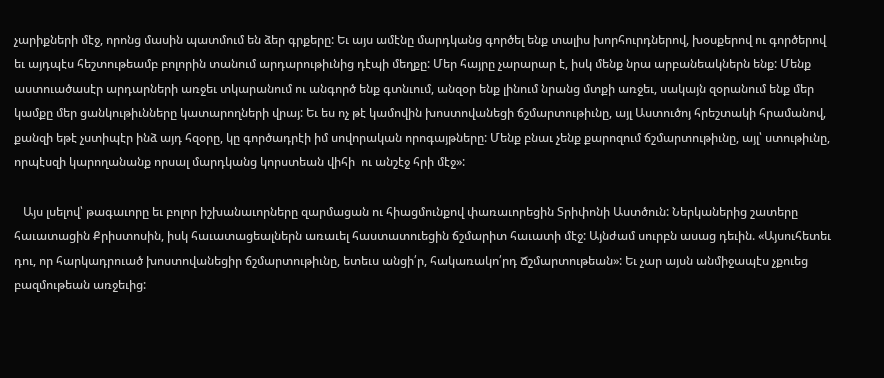չարիքների մէջ, որոնց մասին պատմում են ձեր գրքերը: Եւ այս ամէնը մարդկանց գործել ենք տալիս խորհուրդներով, խօսքերով ու գործերով եւ այդպէս հեշտութեամբ բոլորին տանում արդարութիւնից դէպի մեղքը: Մեր հայրը չարարար է, իսկ մենք նրա արբանեակներն ենք: Մենք աստուածասէր արդարների առջեւ տկարանում ու անգործ ենք գտնւում, անզօր ենք լինում նրանց մտքի առջեւ, սակայն զօրանում ենք մեր կամքը մեր ցանկութիւնները կատարողների վրայ: Եւ ես ոչ թէ կամովին խոստովանեցի ճշմարտութիւնը, այլ Աստուծոյ հրեշտակի հրամանով, քանզի եթէ չստիպէր ինձ այդ հզօրը, կը գործադրէի իմ սովորական որոգայթները: Մենք բնաւ չենք քարոզում ճշմարտութիւնը, այլ՝ ստութիւնը, որպէսզի կարողանանք որսալ մարդկանց կորստեան վիհի  ու անշէջ հրի մէջ»:

   Այս լսելով՝ թագաւորը եւ բոլոր իշխանաւորները զարմացան ու հիացմունքով փառաւորեցին Տրիփոնի Աստծուն: Ներկաներից շատերը հաւատացին Քրիստոսին, իսկ հաւատացեալներն առաւել հաստատուեցին ճշմարիտ հաւատի մէջ: Այնժամ սուրբն ասաց դեւին. «Այսուհետեւ դու, որ հարկադրուած խոստովանեցիր ճշմարտութիւնը, ետեւս անցի՛ր, հակառակո՛րդ Ճշմարտութեան»: Եւ չար այսն անմիջապէս չքուեց բազմութեան առջեւից: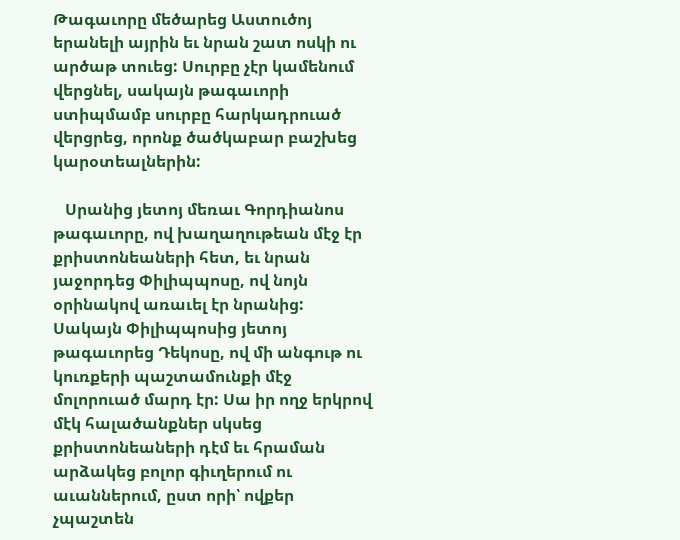Թագաւորը մեծարեց Աստուծոյ երանելի այրին եւ նրան շատ ոսկի ու արծաթ տուեց: Սուրբը չէր կամենում վերցնել, սակայն թագաւորի ստիպմամբ սուրբը հարկադրուած վերցրեց, որոնք ծածկաբար բաշխեց կարօտեալներին:

   Սրանից յետոյ մեռաւ Գորդիանոս թագաւորը, ով խաղաղութեան մէջ էր քրիստոնեաների հետ, եւ նրան յաջորդեց Փիլիպպոսը, ով նոյն օրինակով առաւել էր նրանից: Սակայն Փիլիպպոսից յետոյ թագաւորեց Դեկոսը, ով մի անգութ ու կուռքերի պաշտամունքի մէջ մոլորուած մարդ էր: Սա իր ողջ երկրով մէկ հալածանքներ սկսեց քրիստոնեաների դէմ եւ հրաման արձակեց բոլոր գիւղերում ու աւաններում, ըստ որի՝ ովքեր չպաշտեն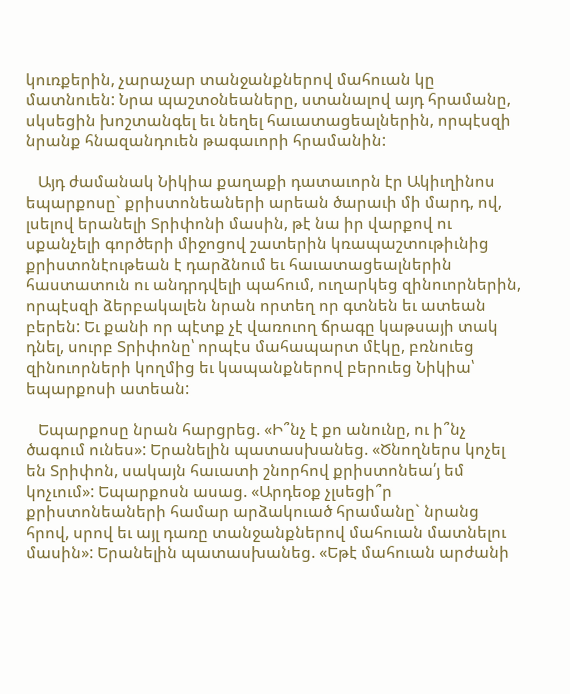կուռքերին, չարաչար տանջանքներով մահուան կը մատնուեն: Նրա պաշտօնեաները, ստանալով այդ հրամանը, սկսեցին խոշտանգել եւ նեղել հաւատացեալներին, որպէսզի նրանք հնազանդուեն թագաւորի հրամանին:

   Այդ ժամանակ Նիկիա քաղաքի դատաւորն էր Ակիւղինոս եպարքոսը` քրիստոնեաների արեան ծարաւի մի մարդ, ով, լսելով երանելի Տրիփոնի մասին, թէ նա իր վարքով ու սքանչելի գործերի միջոցով շատերին կռապաշտութիւնից քրիստոնէութեան է դարձնում եւ հաւատացեալներին հաստատուն ու անդրդվելի պահում, ուղարկեց զինուորներին, որպէսզի ձերբակալեն նրան որտեղ որ գտնեն եւ ատեան բերեն: Եւ քանի որ պէտք չէ վառուող ճրագը կաթսայի տակ դնել, սուրբ Տրիփոնը՝ որպէս մահապարտ մէկը, բռնուեց զինուորների կողմից եւ կապանքներով բերուեց Նիկիա՝ եպարքոսի ատեան:

   Եպարքոսը նրան հարցրեց. «Ի՞նչ է քո անունը, ու ի՞նչ ծագում ունես»: Երանելին պատասխանեց. «Ծնողներս կոչել են Տրիփոն, սակայն հաւատի շնորհով քրիստոնեա՛յ եմ կոչւում»: Եպարքոսն ասաց. «Արդեօք չլսեցի՞ր քրիստոնեաների համար արձակուած հրամանը` նրանց հրով, սրով եւ այլ դառը տանջանքներով մահուան մատնելու մասին»: Երանելին պատասխանեց. «Եթէ մահուան արժանի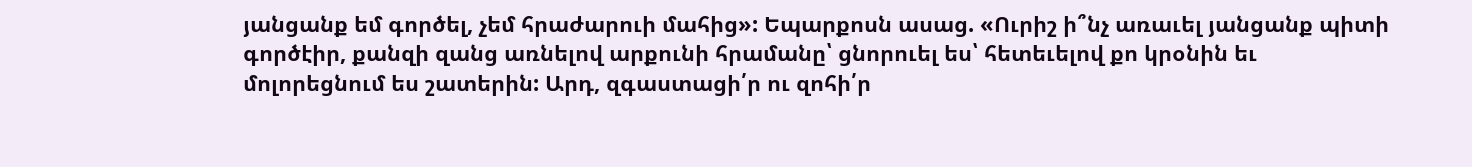յանցանք եմ գործել, չեմ հրաժարուի մահից»: Եպարքոսն ասաց. «Ուրիշ ի՞նչ առաւել յանցանք պիտի գործէիր, քանզի զանց առնելով արքունի հրամանը՝ ցնորուել ես՝ հետեւելով քո կրօնին եւ մոլորեցնում ես շատերին: Արդ, զգաստացի՛ր ու զոհի՛ր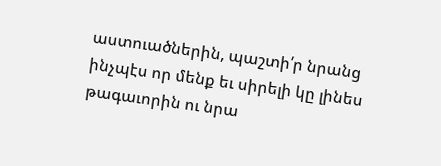աստուածներին, պաշտի՛ր նրանց ինչպէս որ մենք եւ սիրելի կը լինես թագաւորին ու նրա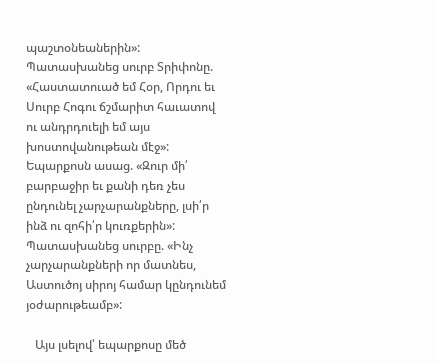պաշտօնեաներին»: Պատասխանեց սուրբ Տրիփոնը. «Հաստատուած եմ Հօր, Որդու եւ Սուրբ Հոգու ճշմարիտ հաւատով ու անդրդուելի եմ այս խոստովանութեան մէջ»: Եպարքոսն ասաց. «Զուր մի՛ բարբաջիր եւ քանի դեռ չես ընդունել չարչարանքները, լսի՛ր ինձ ու զոհի՛ր կուռքերին»: Պատասխանեց սուրբը. «Ինչ չարչարանքների որ մատնես, Աստուծոյ սիրոյ համար կընդունեմ յօժարութեամբ»:

   Այս լսելով՝ եպարքոսը մեծ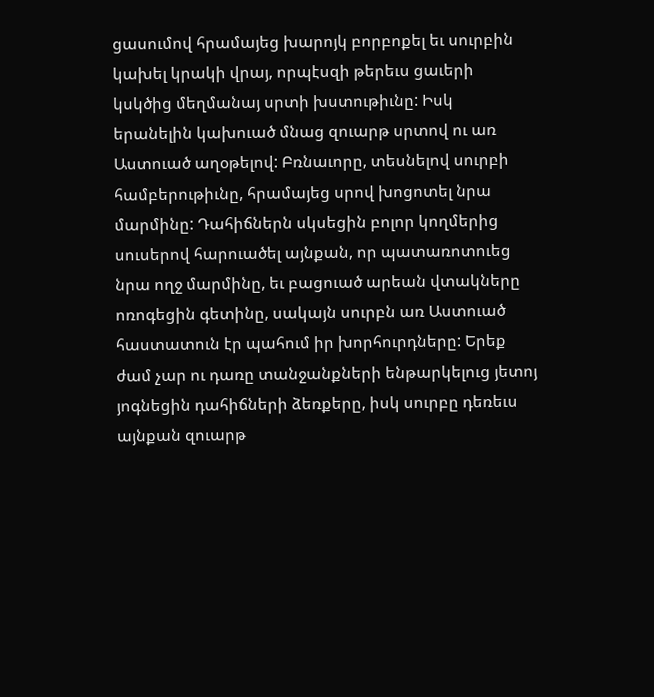ցասումով հրամայեց խարոյկ բորբոքել եւ սուրբին կախել կրակի վրայ, որպէսզի թերեւս ցաւերի կսկծից մեղմանայ սրտի խստութիւնը: Իսկ երանելին կախուած մնաց զուարթ սրտով ու առ Աստուած աղօթելով: Բռնաւորը, տեսնելով սուրբի համբերութիւնը, հրամայեց սրով խոցոտել նրա մարմինը: Դահիճներն սկսեցին բոլոր կողմերից սուսերով հարուածել այնքան, որ պատառոտուեց նրա ողջ մարմինը, եւ բացուած արեան վտակները ոռոգեցին գետինը, սակայն սուրբն առ Աստուած հաստատուն էր պահում իր խորհուրդները: Երեք ժամ չար ու դառը տանջանքների ենթարկելուց յետոյ յոգնեցին դահիճների ձեռքերը, իսկ սուրբը դեռեւս այնքան զուարթ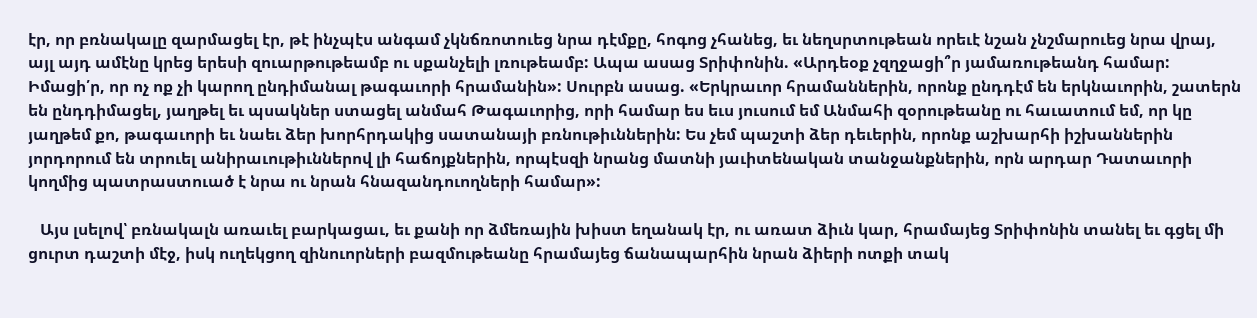էր, որ բռնակալը զարմացել էր, թէ ինչպէս անգամ չկնճռոտուեց նրա դէմքը, հոգոց չհանեց, եւ նեղսրտութեան որեւէ նշան չնշմարուեց նրա վրայ, այլ այդ ամէնը կրեց երեսի զուարթութեամբ ու սքանչելի լռութեամբ: Ապա ասաց Տրիփոնին. «Արդեօք չզղջացի՞ր յամառութեանդ համար: Իմացի՛ր, որ ոչ ոք չի կարող ընդիմանալ թագաւորի հրամանին»: Սուրբն ասաց. «Երկրաւոր հրամաններին, որոնք ընդդէմ են երկնաւորին, շատերն են ընդդիմացել, յաղթել եւ պսակներ ստացել անմահ Թագաւորից, որի համար ես եւս յուսում եմ Անմահի զօրութեանը ու հաւատում եմ, որ կը յաղթեմ քո, թագաւորի եւ նաեւ ձեր խորհրդակից սատանայի բռնութիւններին: Ես չեմ պաշտի ձեր դեւերին, որոնք աշխարհի իշխաններին յորդորում են տրուել անիրաւութիւններով լի հաճոյքներին, որպէսզի նրանց մատնի յաւիտենական տանջանքներին, որն արդար Դատաւորի կողմից պատրաստուած է նրա ու նրան հնազանդուողների համար»:

   Այս լսելով՝ բռնակալն առաւել բարկացաւ, եւ քանի որ ձմեռային խիստ եղանակ էր, ու առատ ձիւն կար, հրամայեց Տրիփոնին տանել եւ գցել մի ցուրտ դաշտի մէջ, իսկ ուղեկցող զինուորների բազմութեանը հրամայեց ճանապարհին նրան ձիերի ոտքի տակ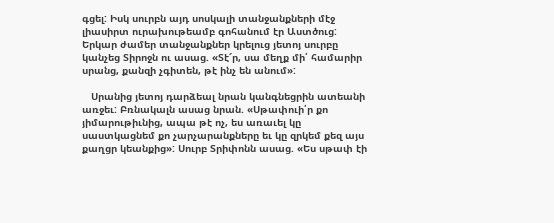գցել: Իսկ սուրբն այդ սոսկալի տանջանքների մէջ լիասիրտ ուրախութեամբ գոհանում էր Աստծուց: Երկար ժամեր տանջանքներ կրելուց յետոյ սուրբը կանչեց Տիրոջն ու ասաց. «Տէ՜ր, սա մեղք մի՛ համարիր սրանց, քանզի չգիտեն, թէ ինչ են անում»:

   Սրանից յետոյ դարձեալ նրան կանգնեցրին ատեանի առջեւ: Բռնակալն ասաց նրան. «Սթափուի՛ր քո յիմարութիւնից, ապա թէ ոչ, ես առաւել կը սաստկացնեմ քո չարչարանքները եւ կը զրկեմ քեզ այս քաղցր կեանքից»: Սուրբ Տրիփոնն ասաց. «Ես սթափ էի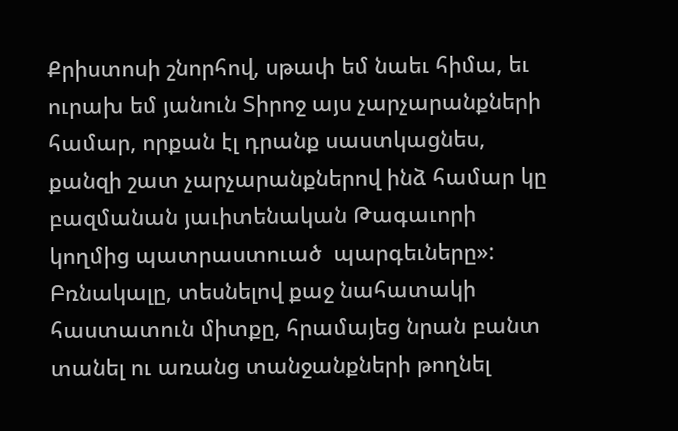Քրիստոսի շնորհով, սթափ եմ նաեւ հիմա, եւ ուրախ եմ յանուն Տիրոջ այս չարչարանքների համար, որքան էլ դրանք սաստկացնես, քանզի շատ չարչարանքներով ինձ համար կը բազմանան յաւիտենական Թագաւորի կողմից պատրաստուած  պարգեւները»: Բռնակալը, տեսնելով քաջ նահատակի հաստատուն միտքը, հրամայեց նրան բանտ տանել ու առանց տանջանքների թողնել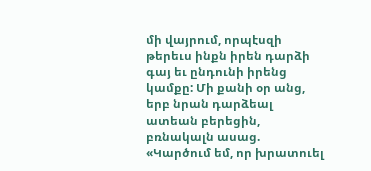մի վայրում, որպէսզի թերեւս ինքն իրեն դարձի գայ եւ ընդունի իրենց կամքը: Մի քանի օր անց, երբ նրան դարձեալ ատեան բերեցին, բռնակալն ասաց. «Կարծում եմ, որ խրատուել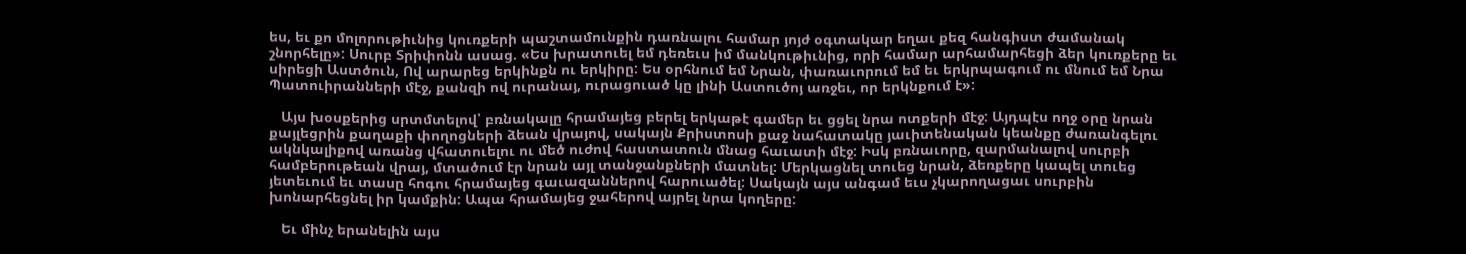ես, եւ քո մոլորութիւնից կուռքերի պաշտամունքին դառնալու համար յոյժ օգտակար եղաւ քեզ հանգիստ ժամանակ շնորհելը»: Սուրբ Տրիփոնն ասաց. «Ես խրատուել եմ դեռեւս իմ մանկութիւնից, որի համար արհամարհեցի ձեր կուռքերը եւ սիրեցի Աստծուն, Ով արարեց երկինքն ու երկիրը: Ես օրհնում եմ Նրան, փառաւորում եմ եւ երկրպագում ու մնում եմ Նրա Պատուիրանների մէջ, քանզի ով ուրանայ, ուրացուած կը լինի Աստուծոյ առջեւ, որ երկնքում է»:

   Այս խօսքերից սրտմտելով՝ բռնակալը հրամայեց բերել երկաթէ գամեր եւ ցցել նրա ոտքերի մէջ: Այդպէս ողջ օրը նրան քայլեցրին քաղաքի փողոցների ձեան վրայով, սակայն Քրիստոսի քաջ նահատակը յաւիտենական կեանքը ժառանգելու ակնկալիքով առանց վհատուելու ու մեծ ուժով հաստատուն մնաց հաւատի մէջ: Իսկ բռնաւորը, զարմանալով սուրբի համբերութեան վրայ, մտածում էր նրան այլ տանջանքների մատնել: Մերկացնել տուեց նրան, ձեռքերը կապել տուեց յետեւում եւ տասը հոգու հրամայեց գաւազաններով հարուածել: Սակայն այս անգամ եւս չկարողացաւ սուրբին խոնարհեցնել իր կամքին: Ապա հրամայեց ջահերով այրել նրա կողերը:

   Եւ մինչ երանելին այս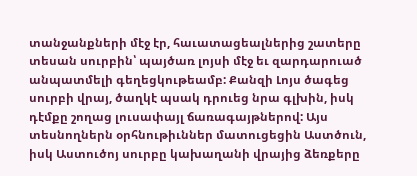տանջանքների մէջ էր, հաւատացեալներից շատերը տեսան սուրբին՝ պայծառ լոյսի մէջ եւ զարդարուած անպատմելի գեղեցկութեամբ: Քանզի Լոյս ծագեց սուրբի վրայ, ծաղկէ պսակ դրուեց նրա գլխին, իսկ դէմքը շողաց լուսափայլ ճառագայթներով: Այս տեսնողներն օրհնութիւններ մատուցեցին Աստծուն, իսկ Աստուծոյ սուրբը կախաղանի վրայից ձեռքերը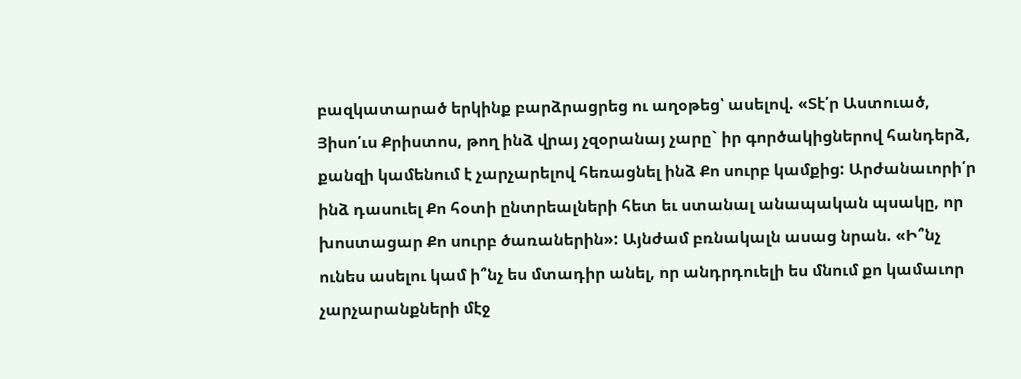բազկատարած երկինք բարձրացրեց ու աղօթեց՝ ասելով. «Տէ՛ր Աստուած, Յիսո՛ւս Քրիստոս, թող ինձ վրայ չզօրանայ չարը` իր գործակիցներով հանդերձ, քանզի կամենում է չարչարելով հեռացնել ինձ Քո սուրբ կամքից: Արժանաւորի՛ր ինձ դասուել Քո հօտի ընտրեալների հետ եւ ստանալ անապական պսակը, որ խոստացար Քո սուրբ ծառաներին»: Այնժամ բռնակալն ասաց նրան. «Ի՞նչ ունես ասելու կամ ի՞նչ ես մտադիր անել, որ անդրդուելի ես մնում քո կամաւոր չարչարանքների մէջ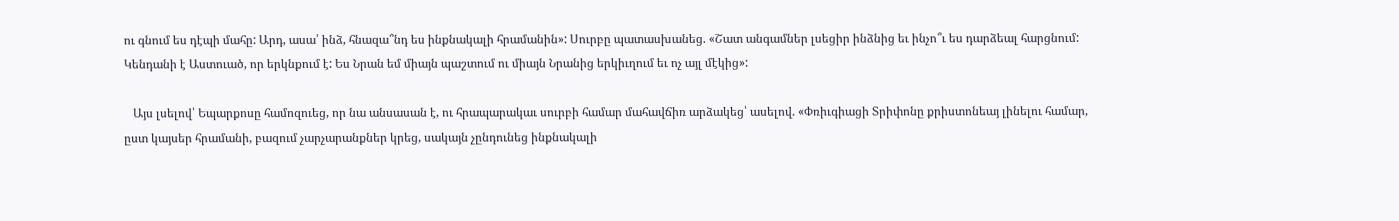ու գնում ես դէպի մահը: Արդ, ասա՛ ինձ, հնազա՞նդ ես ինքնակալի հրամանին»: Սուրբը պատասխանեց. «Շատ անգամներ լսեցիր ինձնից եւ ինչո՞ւ ես դարձեալ հարցնում: Կենդանի է Աստուած, որ երկնքում է: Ես Նրան եմ միայն պաշտում ու միայն Նրանից երկիւղում եւ ոչ այլ մէկից»:

   Այս լսելով՝ Եպարքոսը համոզուեց, որ նա անսասան է, ու հրապարակաւ սուրբի համար մահավճիռ արձակեց՝ ասելով. «Փռիւգիացի Տրիփոնը քրիստոնեայ լինելու համար, ըստ կայսեր հրամանի, բազում չարչարանքներ կրեց, սակայն չընդունեց ինքնակալի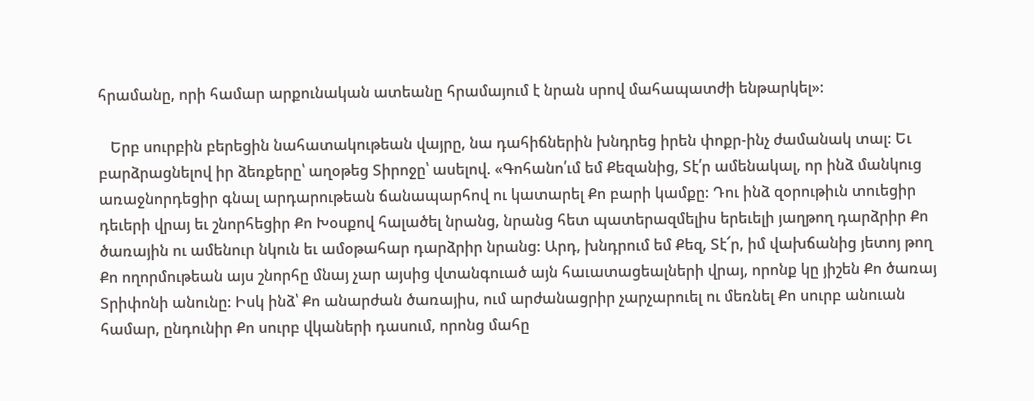հրամանը, որի համար արքունական ատեանը հրամայում է նրան սրով մահապատժի ենթարկել»:

   Երբ սուրբին բերեցին նահատակութեան վայրը, նա դահիճներին խնդրեց իրեն փոքր-ինչ ժամանակ տալ: Եւ բարձրացնելով իր ձեռքերը՝ աղօթեց Տիրոջը՝ ասելով. «Գոհանո՛ւմ եմ Քեզանից, Տէ՛ր ամենակալ, որ ինձ մանկուց առաջնորդեցիր գնալ արդարութեան ճանապարհով ու կատարել Քո բարի կամքը: Դու ինձ զօրութիւն տուեցիր դեւերի վրայ եւ շնորհեցիր Քո Խօսքով հալածել նրանց, նրանց հետ պատերազմելիս երեւելի յաղթող դարձրիր Քո ծառային ու ամենուր նկուն եւ ամօթահար դարձրիր նրանց: Արդ, խնդրում եմ Քեզ, Տէ՜ր, իմ վախճանից յետոյ թող Քո ողորմութեան այս շնորհը մնայ չար այսից վտանգուած այն հաւատացեալների վրայ, որոնք կը յիշեն Քո ծառայ Տրիփոնի անունը: Իսկ ինձ՝ Քո անարժան ծառայիս, ում արժանացրիր չարչարուել ու մեռնել Քո սուրբ անուան համար, ընդունիր Քո սուրբ վկաների դասում, որոնց մահը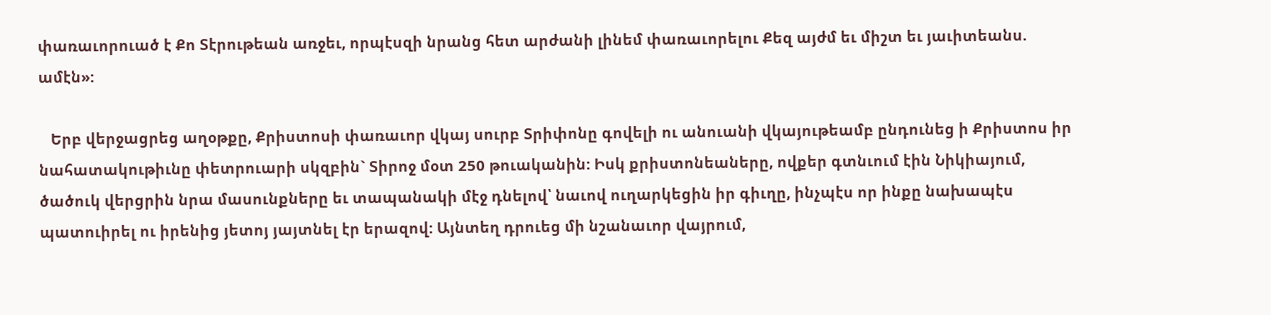փառաւորուած է Քո Տէրութեան առջեւ, որպէսզի նրանց հետ արժանի լինեմ փառաւորելու Քեզ այժմ եւ միշտ եւ յաւիտեանս. ամէն»:

   Երբ վերջացրեց աղօթքը, Քրիստոսի փառաւոր վկայ սուրբ Տրիփոնը գովելի ու անուանի վկայութեամբ ընդունեց ի Քրիստոս իր նահատակութիւնը փետրուարի սկզբին` Տիրոջ մօտ 250 թուականին: Իսկ քրիստոնեաները, ովքեր գտնւում էին Նիկիայում, ծածուկ վերցրին նրա մասունքները եւ տապանակի մէջ դնելով՝ նաւով ուղարկեցին իր գիւղը, ինչպէս որ ինքը նախապէս պատուիրել ու իրենից յետոյ յայտնել էր երազով: Այնտեղ դրուեց մի նշանաւոր վայրում,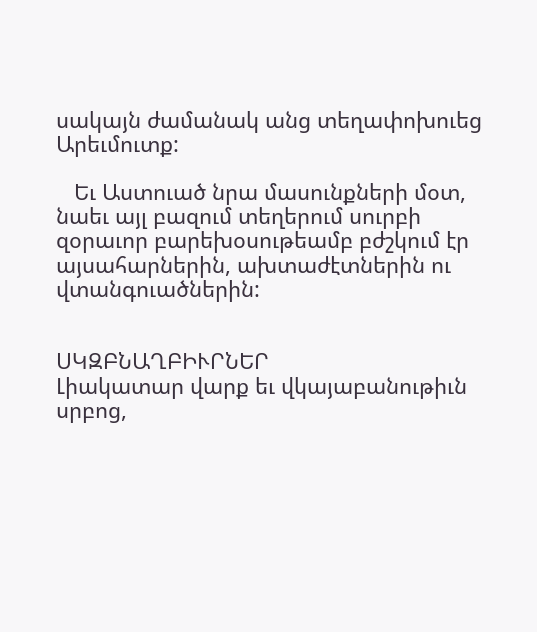սակայն ժամանակ անց տեղափոխուեց Արեւմուտք:

   Եւ Աստուած նրա մասունքների մօտ, նաեւ այլ բազում տեղերում սուրբի զօրաւոր բարեխօսութեամբ բժշկում էր այսահարներին, ախտաժէտներին ու վտանգուածներին:


ՍԿԶԲՆԱՂԲԻՒՐՆԵՐ
Լիակատար վարք եւ վկայաբանութիւն սրբոց,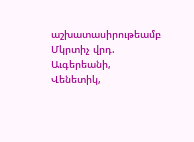աշխատասիրութեամբ Մկրտիչ վրդ. Աւգերեանի, Վենետիկ,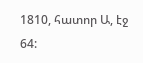1810, հատոր Ա, էջ 64: